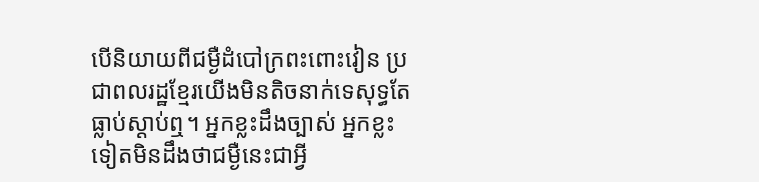បើនិយាយពីជម្ងឺដំបៅក្រពះពោះវៀន ប្រជាពលរដ្ឋខ្មែរយើងមិនតិចនាក់ទេសុទ្ធតែធ្លាប់ស្ដាប់ឮ។ អ្នកខ្លះដឹងច្បាស់ អ្នកខ្លះទៀតមិនដឹងថាជម្ងឺនេះជាអ្វី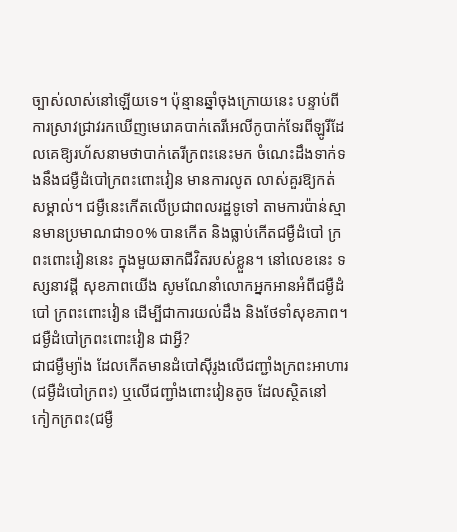ច្បាស់លាស់នៅឡើយទេ។ ប៉ុន្មានឆ្នាំចុងក្រោយនេះ បន្ទាប់ពីការស្រាវជ្រាវរកឃើញមេរោគបាក់តេរីអេលីកូបាក់ទែរពីឡូរីដែលគេឱ្យរហ័សនាមថាបាក់តេរីក្រពះនេះមក ចំណេះដឹងទាក់ទងនឹងជម្ងឺដំបៅក្រពះពោះវៀន មានការលូត លាស់គួរឱ្យកត់សម្គាល់។ ជម្ងឺនេះកើតលើប្រជាពលរដ្ឋទូទៅ តាមការប៉ាន់ស្មានមានប្រមាណជា១០% បានកើត និងធ្លាប់កើតជម្ងឺដំបៅ ក្រពះពោះវៀននេះ ក្នុងមួយឆាកជីវិតរបស់ខ្លួន។ នៅលេខនេះ ទស្សនាវដ្ដី សុខភាពយើង សូមណែនាំលោកអ្នកអានអំពីជម្ងឺដំបៅ ក្រពះពោះវៀន ដើម្បីជាការយល់ដឹង និងថែទាំសុខភាព។
ជម្ងឺដំបៅក្រពះពោះវៀន ជាអ្វី?
ជាជម្ងឺម្យ៉ាង ដែលកើតមានដំបៅស៊ីរូងលើជញ្ជាំងក្រពះអាហារ(ជម្ងឺដំបៅក្រពះ) ឬលើជញ្ជាំងពោះវៀនតូច ដែលស្ថិតនៅ កៀកក្រពះ(ជម្ងឺ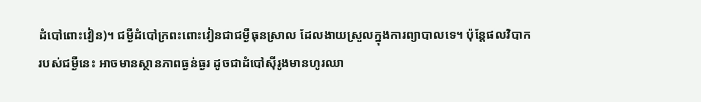ដំបៅពោះវៀន)។ ជម្ងឺដំបៅក្រពះពោះវៀនជាជម្ងឺធុនស្រាល ដែលងាយស្រួលក្នុងការព្យាបាលទេ។ ប៉ុន្ដែផលវិបាក របស់ជម្ងឺនេះ អាចមានស្ថានភាពធ្ងន់ធ្ងរ ដូចជាដំបៅស៊ីរូងមានហូរឈា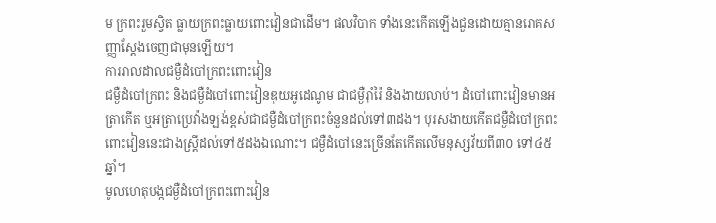ម ក្រពះរួមស្វិត ធ្លាយក្រពះធ្លាយពោះវៀនជាដើម។ ផលវិបាក ទាំងនេះកើតឡើងជួនដោយគ្មានរោគសញ្ញាស្ដែងចេញជាមុនឡើយ។
ការរាលដាលជម្ងឺដំបៅក្រពះពោះវៀន
ជម្ងឺដំបៅក្រពះ និងជម្ងឺដំបៅពោះវៀនឌុយអូដេណូម ជាជម្ងឺរ៉ាំរ៉ៃ និងងាយលាប់។ ដំបៅពោះវៀនមានអត្រាកើត ឬអត្រាប្រេវ៉ាងឡង់ខ្ពស់ជាជម្ងឺដំបៅក្រពះចំនួនដល់ទៅ៣ដង។ បុរសងាយកើតជម្ងឺដំបៅក្រពះពោះវៀននេះជាងស្ដ្រីដល់ទៅ៥ដងឯណោះ។ ជម្ងឺដំបៅនេះច្រើនតែកើតលើមនុស្សវ័យពី៣០ ទៅ៤៥ឆ្នាំ។
មូលហេតុបង្កជម្ងឺដំបៅក្រពះពោះវៀន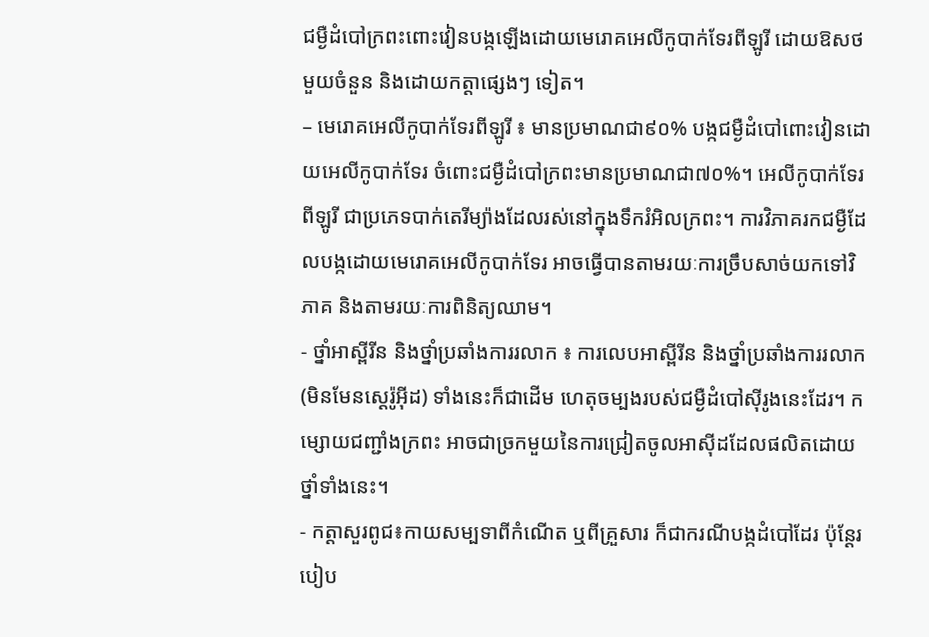ជម្ងឺដំបៅក្រពះពោះវៀនបង្កឡើងដោយមេរោគអេលីកូបាក់ទែរពីឡូរី ដោយឱសថមួយចំនួន និងដោយកត្ដាផ្សេងៗ ទៀត។
– មេរោគអេលីកូបាក់ទែរពីឡូរី ៖ មានប្រមាណជា៩០% បង្កជម្ងឺដំបៅពោះវៀនដោយអេលីកូបាក់ទែរ ចំពោះជម្ងឺដំបៅក្រពះមានប្រមាណជា៧០%។ អេលីកូបាក់ទែរពីឡូរី ជាប្រភេទបាក់តេរីម្យ៉ាងដែលរស់នៅក្នុងទឹករំអិលក្រពះ។ ការវិភាគរកជម្ងឺដែលបង្កដោយមេរោគអេលីកូបាក់ទែរ អាចធ្វើបានតាមរយៈការច្រឹបសាច់យកទៅវិភាគ និងតាមរយៈការពិនិត្យឈាម។
- ថ្នាំអាស្ពីរីន និងថ្នាំប្រឆាំងការរលាក ៖ ការលេបអាស្ពីរីន និងថ្នាំប្រឆាំងការរលាក(មិនមែនស្ដេរ៉ូអ៊ីដ) ទាំងនេះក៏ជាដើម ហេតុចម្បងរបស់ជម្ងឺដំបៅស៊ីរូងនេះដែរ។ កម្សោយជញ្ជាំងក្រពះ អាចជាច្រកមួយនៃការជ្រៀតចូលអាស៊ីដដែលផលិតដោយថ្នាំទាំងនេះ។
- កត្ដាសួរពូជ៖កាយសម្បទាពីកំណើត ឬពីគ្រួសារ ក៏ជាករណីបង្កដំបៅដែរ ប៉ុន្ដែរបៀប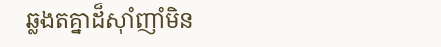ឆ្លងតគ្នាដ៏ស៊ាំញាំមិន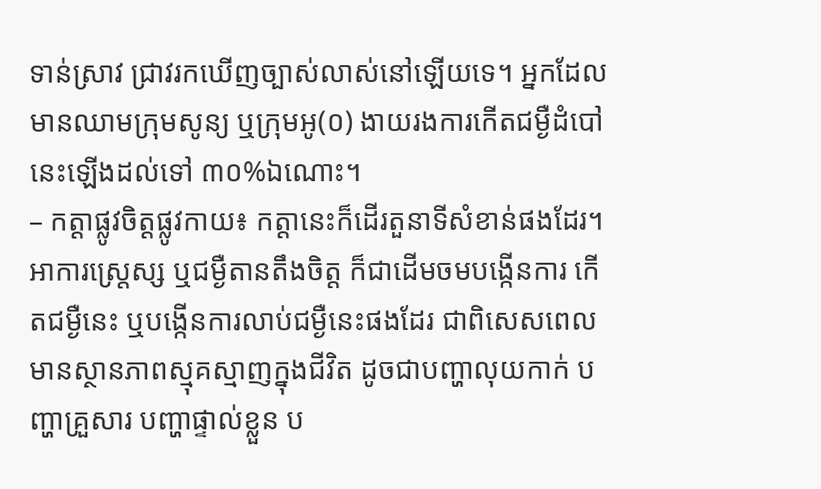ទាន់ស្រាវ ជ្រាវរកឃើញច្បាស់លាស់នៅឡើយទេ។ អ្នកដែលមានឈាមក្រុមសូន្យ ឬក្រុមអូ(០) ងាយរងការកើតជម្ងឺដំបៅនេះឡើងដល់ទៅ ៣០%ឯណោះ។
– កត្ដាផ្លូវចិត្ដផ្លូវកាយ៖ កត្ដានេះក៏ដើរតួនាទីសំខាន់ផងដែរ។ អាការស្ដ្រេស្ស ឬជម្ងឺតានតឹងចិត្ដ ក៏ជាដើមចមបង្កើនការ កើតជម្ងឺនេះ ឬបង្កើនការលាប់ជម្ងឺនេះផងដែរ ជាពិសេសពេលមានស្ថានភាពស្មុគស្មាញក្នុងជីវិត ដូចជាបញ្ហាលុយកាក់ បញ្ហាគ្រួសារ បញ្ហាផ្ទាល់ខ្លួន ប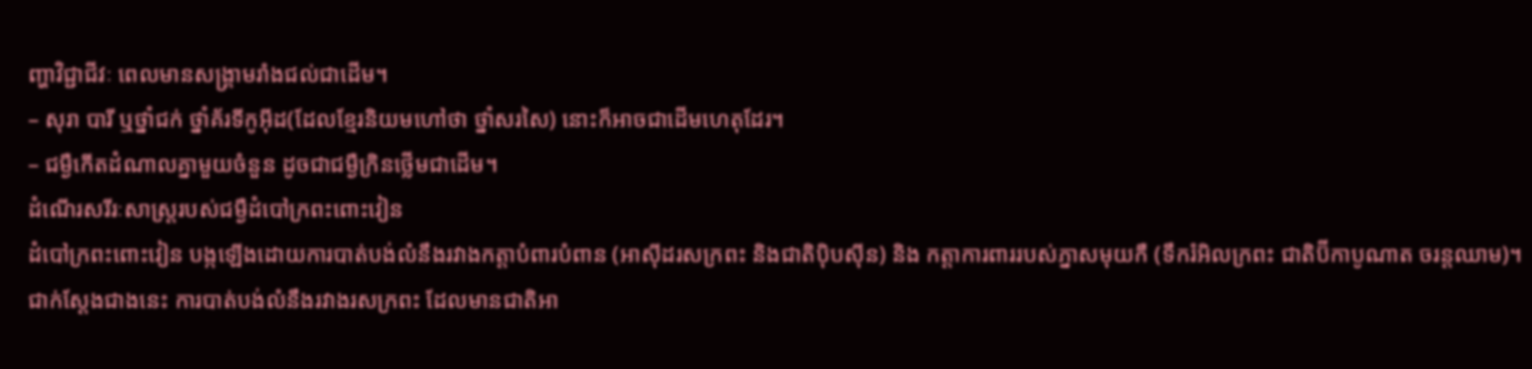ញ្ហាវិជ្ជាជីវៈ ពេលមានសង្គ្រាមរាំងជល់ជាដើម។
– សុរា បារី ឬថ្នាំជក់ ថ្នាំគ័រទីកូអ៊ីដ(ដែលខ្មែរនិយមហៅថា ថ្នាំសរសៃ) នោះក៏អាចជាដើមហេតុដែរ។
– ជម្ងឺកើតដំណាលគ្នាមួយចំនួន ដូចជាជម្ងឺក្រិនថ្លើមជាដើម។
ដំណើរសរីរៈសាស្ដ្ររបស់ជម្ងឺដំបៅក្រពះពោះវៀន
ដំបៅក្រពះពោះវៀន បង្កឡើងដោយការបាត់បង់លំនឹងរវាងកត្ដាបំពារបំពាន (អាស៊ីដរសក្រពះ និងជាតិប៉ិបស៊ីន) និង កត្ដាការពាររបស់ភ្នាសមុយកឺ (ទឹករំអិលក្រពះ ជាតិប៊ីកាបូណាត ចរន្ដឈាម)។ ជាក់ស្ដែងជាងនេះ ការបាត់បង់លំនឹងរវាងរសក្រពះ ដែលមានជាតិអា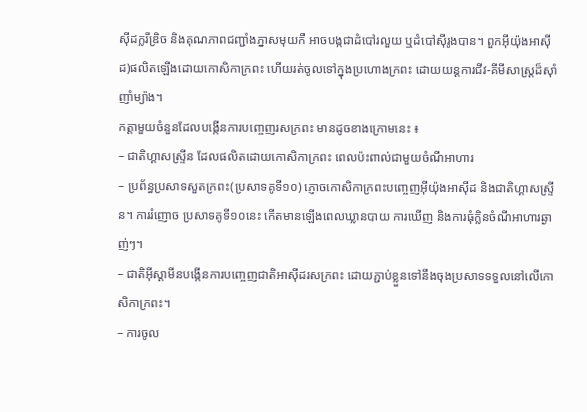ស៊ីដក្លរីឌ្រិច និងគុណភាពជញ្ជាំងភ្នាសមុយកឺ អាចបង្កជាដំបៅរលួយ ឬដំបៅស៊ីរូងបាន។ ពួកអ៊ីយ៉ុងអាស៊ីដ)ផលិតឡើងដោយកោសិកាក្រពះ ហើយរត់ចូលទៅក្នុងប្រហោងក្រពះ ដោយយន្ដការជីវ-គីមីសាស្ដ្រដ៏ស៊ាំញាំម្យ៉ាង។
កត្ដាមួយចំនួនដែលបង្កើនការបញ្ចេញរសក្រពះ មានដូចខាងក្រោមនេះ ៖
– ជាតិហ្គាសស្ទ្រីន ដែលផលិតដោយកោសិកាក្រពះ ពេលប៉ះពាល់ជាមួយចំណីអាហារ
– ប្រព័ន្ធប្រសាទសួតក្រពះ(ប្រសាទគូទី១០) ភ្ញោចកោសិកាក្រពះបញ្ចេញអ៊ីយ៉ុងអាស៊ីដ និងជាតិហ្គាសស្ទ្រីន។ ការរំញោច ប្រសាទគូទី១០នេះ កើតមានឡើងពេលឃ្លានបាយ ការឃើញ និងការធុំក្លិនចំណីអាហារឆ្ងាញ់ៗ។
– ជាតិអ៊ីស្ដាមីនបង្កើនការបញ្ចេញជាតិអាស៊ីដរសក្រពះ ដោយភ្ជាប់ខ្លួនទៅនឹងចុងប្រសាទទទួលនៅលើកោសិកាក្រពះ។
– ការចូល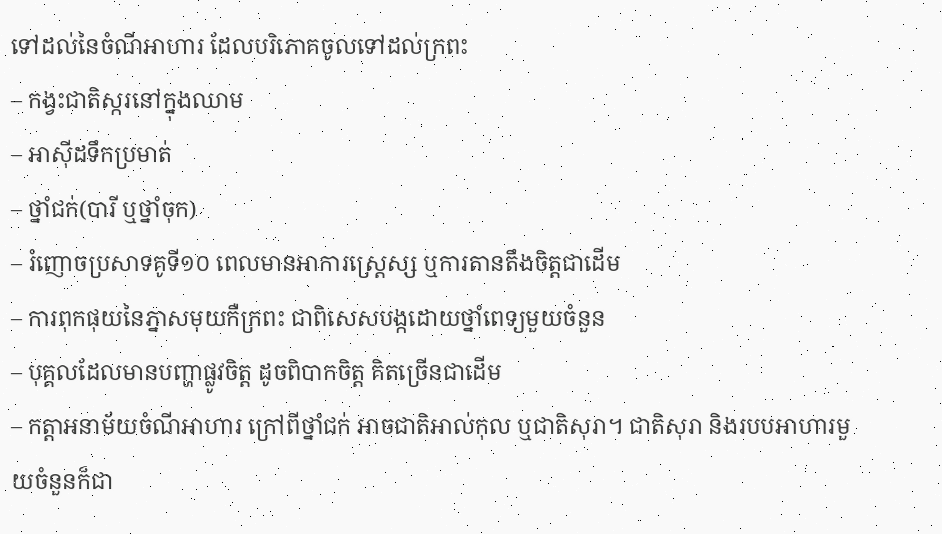ទៅដល់នៃចំណីអាហារ ដែលបរិភោគចូលទៅដល់ក្រពះ
– កង្វះជាតិស្ករនៅក្នុងឈាម
– អាស៊ីដទឹកប្រមាត់
– ថ្នាំជក់(បារី ឬថ្នាំចុក)
– រំញោចប្រសាទគូទី១០ ពេលមានអាការស្ដ្រេស្ស ឬការតានតឹងចិត្ដជាដើម
– ការពុកផុយនៃភ្នាសមុយកឺក្រពះ ជាពិសេសបង្កដោយថ្នាំពេទ្យមួយចំនួន
– បុគ្គលដែលមានបញ្ហាផ្លូវចិត្ដ ដូចពិបាកចិត្ដ គិតច្រើនជាដើម
– កត្ដាអនាម័យចំណីអាហារ ក្រៅពីថ្នាំជក់ អាចជាតិអាល់កុល ឬជាតិសុរា។ ជាតិសុរា និងរបបអាហារមួយចំនួនក៏ជា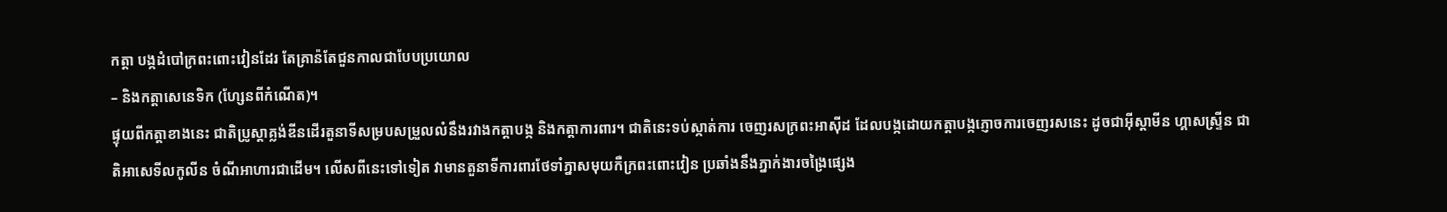កត្ដា បង្កដំបៅក្រពះពោះវៀនដែរ តែគ្រាន៉តែជួនកាលជាបែបប្រយោល
– និងកត្ដាសេនេទិក (ហ្សែនពីកំណើត)។
ផ្ទុយពីកត្ដាខាងនេះ ជាតិប្រូស្ដាគ្លង់ឌីនដើរតួនាទីសម្របសម្រួលលំនឹងរវាងកត្ដាបង្ក និងកត្ដាការពារ។ ជាតិនេះទប់ស្កាត់ការ ចេញរសក្រពះអាស៊ីដ ដែលបង្កដោយកត្ដាបង្កភ្ញោចការចេញរសនេះ ដូចជាអ៊ីស្ដាមីន ហ្គាសស្ទ្រីន ជាតិអាសេទីលកូលីន ចំណីអាហារជាដើម។ លើសពីនេះទៅទៀត វាមានតួនាទីការពារថែទាំភ្នាសមុយកឺក្រពះពោះវៀន ប្រឆាំងនឹងភ្នាក់ងារចង្រៃផ្សេង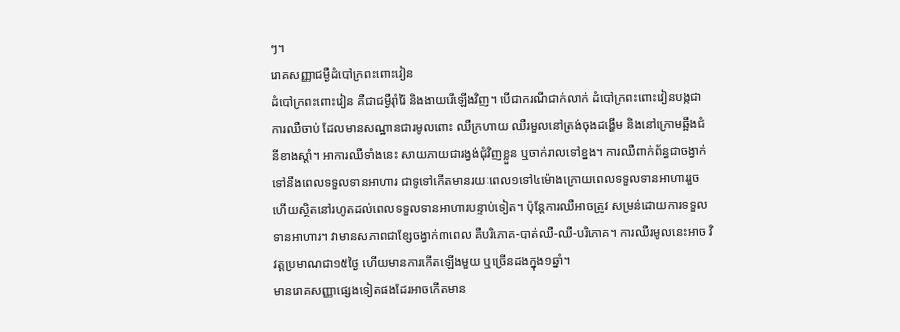ៗ។
រោគសញ្ញាជម្ងឺដំបៅក្រពះពោះវៀន
ដំបៅក្រពះពោះវៀន គឺជាជម្ងឺរ៉ាំរ៉ៃ និងងាយរើឡើងវិញ។ បើជាករណីជាក់លាក់ ដំបៅក្រពះពោះវៀនបង្កជាការឈឺចាប់ ដែលមានសណ្ឋានជារមូលពោះ ឈឺក្រហាយ ឈឺរមួលនៅត្រង់ចុងដង្ហើម និងនៅក្រោមឆ្អឹងជំនីខាងស្ដាំ។ អាការឈឺទាំងនេះ សាយភាយជារង្វង់ជុំវិញខ្លួន ឬចាក់រាលទៅខ្នង។ ការឈឺពាក់ព័ន្ធជាចង្វាក់ទៅនឹងពេលទទួលទានអាហារ ជាទូទៅកើតមានរយៈពេល១ទៅ៤ម៉ោងក្រោយពេលទទួលទានអាហាររួច ហើយស្ថិតនៅរហូតដល់ពេលទទួលទានអាហារបន្ទាប់ទៀត។ ប៉ុន្ដែការឈឺអាចត្រូវ សម្រន់ដោយការទទួលទានអាហារ។ វាមានសភាពជាខ្សែចង្វាក់៣ពេល គឺបរិភោគ-បាត់ឈឺ-ឈឺ-បរិភោគ។ ការឈឺរមូលនេះអាច វិវត្ដប្រមាណជា១៥ថ្ងៃ ហើយមានការកើតឡើងមួយ ឬច្រើនដងក្នុង១ឆ្នាំ។
មានរោគសញ្ញាផ្សេងទៀតផងដែរអាចកើតមាន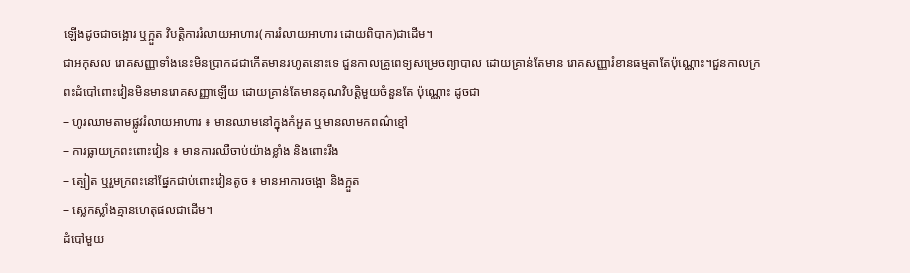ឡើងដូចជាចង្អោរ ឬក្អួត វិបត្ដិការរំលាយអាហារ(ការរំលាយអាហារ ដោយពិបាក)ជាដើម។
ជាអកុសល រោគសញ្ញាទាំងនេះមិនប្រាកដជាកើតមានរហូតនោះទេ ជួនកាលគ្រូពេទ្យសម្រេចព្យាបាល ដោយគ្រាន់តែមាន រោគសញ្ញារំខានធម្មតាតែប៉ុណ្ណោះ។ជួនកាលក្រពះដំបៅពោះវៀនមិនមានរោគសញ្ញាឡើយ ដោយគ្រាន់តែមានគុណវិបត្ដិមួយចំនួនតែ ប៉ុណ្ណោះ ដូចជា
– ហូរឈាមតាមផ្លូវរំលាយអាហារ ៖ មានឈាមនៅក្នុងកំអួត ឬមានលាមកពណ៌ខ្មៅ
– ការធ្លាយក្រពះពោះវៀន ៖ មានការឈឺចាប់យ៉ាងខ្លាំង និងពោះរឹង
– ត្បៀត ឬរួមក្រពះនៅផ្នែកជាប់ពោះវៀនតូច ៖ មានអាការចង្អោ និងក្អួត
– ស្លេកស្លាំងគ្មានហេតុផលជាដើម។
ដំបៅមួយ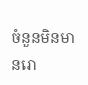ចំនួនមិនមានរោ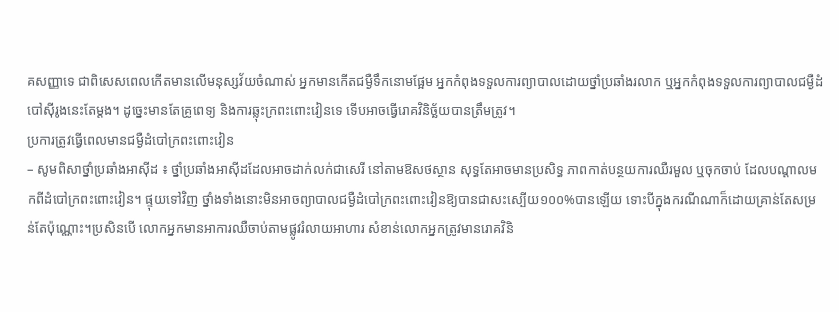គសញ្ញាទេ ជាពិសេសពេលកើតមានលើមនុស្សវ័យចំណាស់ អ្នកមានកើតជម្ងឺទឹកនោមផ្អែម អ្នកកំពុងទទួលការព្យាបាលដោយថ្នាំប្រឆាំងរលាក ឬអ្នកកំពុងទទួលការព្យាបាលជម្ងឺដំបៅស៊ីរូងនេះតែម្ដង។ ដូច្នេះមានតែគ្រូពេទ្យ និងការឆ្លុះក្រពះពោះវៀនទេ ទើបអាចធ្វើរោគវិនិច្ឆ័យបានត្រឹមត្រូវ។
ប្រការត្រូវធ្វើពេលមានជម្ងឺដំបៅក្រពះពោះវៀន
– សូមពិសាថ្នាំប្រឆាំងអាស៊ីដ ៖ ថ្នាំប្រឆាំងអាស៊ីដដែលអាចដាក់លក់ជាសេរី នៅតាមឱសថស្ថាន សុទ្ធតែអាចមានប្រសិទ្ធ ភាពកាត់បន្ថយការឈឺរមួល ឬចុកចាប់ ដែលបណ្ដាលមកពីដំបៅក្រពះពោះវៀន។ ផ្ទុយទៅវិញ ថ្នាំងទាំងនោះមិនអាចព្យាបាលជម្ងឺដំបៅក្រពះពោះវៀនឱ្យបានជាសះស្បើយ១០០%បានឡើយ ទោះបីក្នុងករណីណាក៏ដោយគ្រាន់តែសម្រន់តែប៉ុណ្ណោះ។ប្រសិនបើ លោកអ្នកមានអាការឈឺចាប់តាមផ្លូវរំលាយអាហារ សំខាន់លោកអ្នកត្រូវមានរោគវិនិ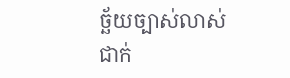ច្ឆ័យច្បាស់លាស់ជាក់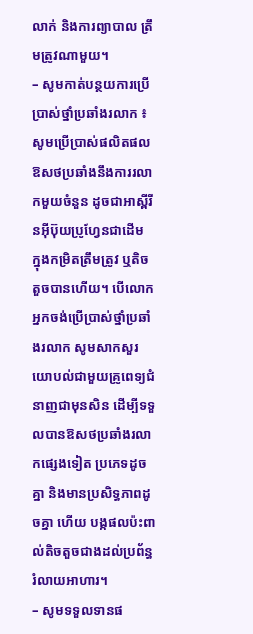លាក់ និងការព្យាបាល ត្រឹមត្រូវណាមួយ។
– សូមកាត់បន្ថយការប្រើប្រាស់ថ្នាំប្រឆាំងរលាក ៖ សូមប្រើប្រាស់ផលិតផលឱសថប្រឆាំងនឹងការរលាកមួយចំនួន ដូចជាអាស្ពីរីនអ៊ីប៊ុយប្រូហ្វែនជាដើម ក្នុងកម្រិតត្រឹមត្រូវ ឬតិចតួចបានហើយ។ បើលោកអ្នកចង់ប្រើប្រាស់ថ្នាំប្រឆាំងរលាក សូមសាកសួរយោបល់ជាមួយគ្រូពេទ្យជំនាញជាមុនសិន ដើម្បីទទួលបានឱសថប្រឆាំងរលាកផ្សេងទៀត ប្រភេទដូចគ្នា និងមានប្រសិទ្ធភាពដូចគ្នា ហើយ បង្កផលប៉ះពាល់តិចតួចជាងដល់ប្រព័ន្ធរំលាយអាហារ។
– សូមទទួលទានផ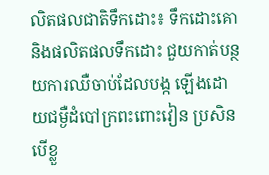លិតផលជាតិទឹកដោះ៖ ទឹកដោះគោ និងផលិតផលទឹកដោះ ជួយកាត់បន្ថយការឈឺចាប់ដែលបង្ក ឡើងដោយជម្ងឺដំបៅក្រពះពោះវៀន ប្រសិនបើខ្លួ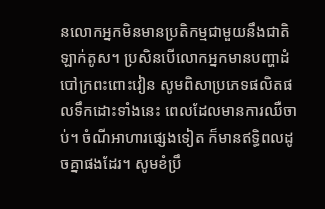នលោកអ្នកមិនមានប្រតិកម្មជាមួយនឹងជាតិឡាក់តូស។ ប្រសិនបើលោកអ្នកមានបញ្ហាដំបៅក្រពះពោះវៀន សូមពិសាប្រភេទផលិតផលទឹកដោះទាំងនេះ ពេលដែលមានការឈឺចាប់។ ចំណីអាហារផ្សេងទៀត ក៏មានឥទ្ធិពលដូចគ្នាផងដែរ។ សូមខំប្រឹ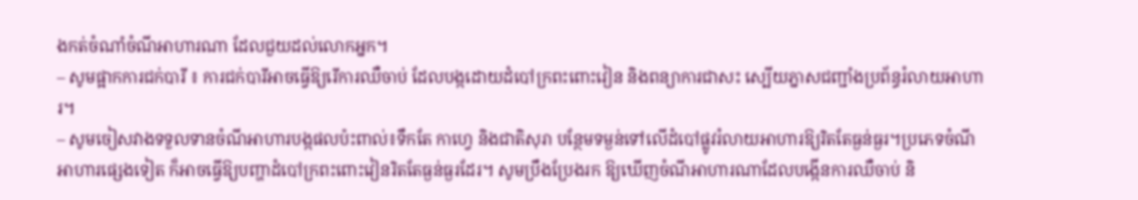ងកត់ចំណាំចំណីអាហារណា ដែលជួយដល់លោកអ្នក។
– សូមផ្អាកការជក់បារី ៖ ការជក់បារីអាចធ្វើឱ្យរើការឈឺចាប់ ដែលបង្កដោយដំបៅក្រពះពោះវៀន និងពន្យាការជាសះ ស្បើយភ្នាសជញ្ជាំងប្រព័ន្ធរំលាយអាហារ។
– សូមចៀសវាងទទួលទានចំណីអាហារបង្កផលប៉ះពាល់៖ទឹកតែ កាហ្វេ និងជាតិសុរា បន្ថែមទម្ងន់ទៅលើដំបៅផ្លូវរំលាយអាហារឱ្យរិតតែធ្ងន់ធ្ងរ។ប្រភេទចំណីអាហារផ្សេងទៀត ក៏អាចធ្វើឱ្យបញ្ហាដំបៅក្រពះពោះវៀនរិតតែធ្ងន់ធ្ងរដែរ។ សូមប្រឹងប្រែងរក ឱ្យឃើញចំណីអាហារណាដែលបង្កើនការឈឺចាប់ និ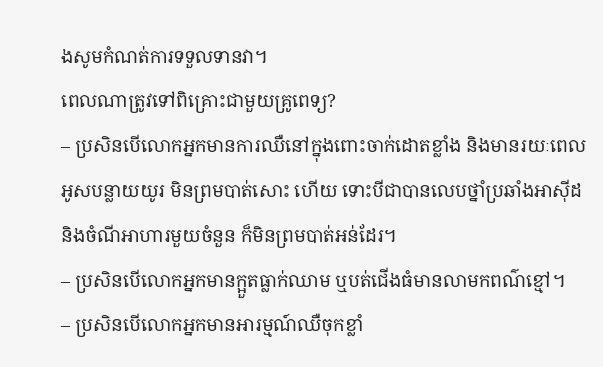ងសូមកំណត់ការទទួលទានវា។
ពេលណាត្រូវទៅពិគ្រោះជាមួយគ្រូពេទ្យ?
– ប្រសិនបើលោកអ្នកមានការឈឺនៅក្នុងពោះចាក់ដោតខ្លាំង និងមានរយៈពេលអូសបន្លាយយូរ មិនព្រមបាត់សោះ ហើយ ទោះបីជាបានលេបថ្នាំប្រឆាំងអាស៊ីដ និងចំណីអាហារមួយចំនួន ក៏មិនព្រមបាត់អន់ដែរ។
– ប្រសិនបើលោកអ្នកមានក្អួតធ្លាក់ឈាម ឬបត់ជើងធំមានលាមកពណ៌ខ្មៅ។
– ប្រសិនបើលោកអ្នកមានអារម្មណ៍ឈឺចុកខ្លាំ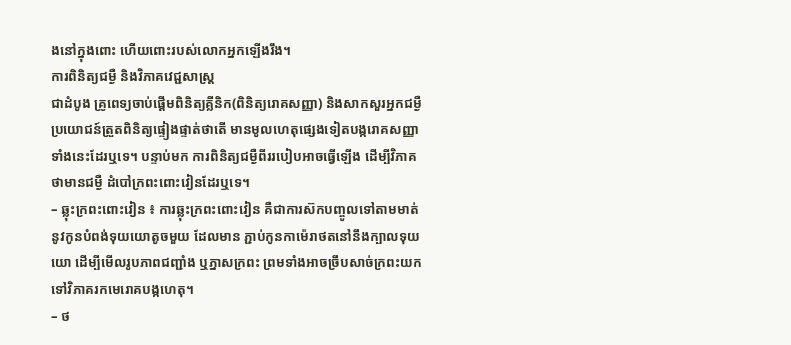ងនៅក្នុងពោះ ហើយពោះរបស់លោកអ្នកឡើងរឹង។
ការពិនិត្យជម្ងឺ និងវិភាគវេជ្ជសាស្ដ្រ
ជាដំបូង គ្រូពេទ្យចាប់ផ្ដើមពិនិត្យគ្លីនិក(ពិនិត្យរោគសញ្ញា) និងសាកសួរអ្នកជម្ងឺ ប្រយោជន៍ត្រួតពិនិត្យផ្ទៀងផ្ទាត់ថាតើ មានមូលហេតុផ្សេងទៀតបង្ករោគសញ្ញាទាំងនេះដែរឬទេ។ បន្ទាប់មក ការពិនិត្យជម្ងឺពីររបៀបអាចធ្វើឡើង ដើម្បីវិភាគថាមានជម្ងឺ ដំបៅក្រពះពោះវៀនដែរឬទេ។
– ឆ្លុះក្រពះពោះវៀន ៖ ការឆ្លុះក្រពះពោះវៀន គឺជាការស៊កបញ្ចូលទៅតាមមាត់ នូវកូនបំពង់ទុយយោតូចមួយ ដែលមាន ភ្ជាប់កូនកាម៉េរាថតនៅនឹងក្បាលទុយយោ ដើម្បីមើលរូបភាពជញ្ជាំង ឬភ្នាសក្រពះ ព្រមទាំងអាចច្រឹបសាច់ក្រពះយកទៅវិភាគរកមេរោគបង្កហេតុ។
– ថ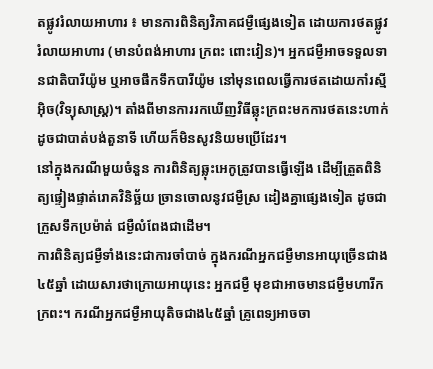តផ្លូវរំលាយអាហារ ៖ មានការពិនិត្យវិភាគជម្ងឺផ្សេងទៀត ដោយការថតផ្លូវរំលាយអាហារ (មានបំពង់អាហារ ក្រពះ ពោះវៀន)។ អ្នកជម្ងឺអាចទទួលទានជាតិបារីយ៉ូម ឬអាចផឹកទឹកបារីយ៉ូម នៅមុនពេលធ្វើការថតដោយកាំរស្មីអ៊ិច(វិទ្យុសាស្ដ្រ)។ តាំងពីមានការរកឃើញវិធីឆ្លុះក្រពះមកការថតនេះហាក់ដូចជាបាត់បង់តួនាទី ហើយក៏មិនសូវនិយមប្រើដែរ។
នៅក្នុងករណីមួយចំនួន ការពិនិត្យឆ្លុះអេកូត្រូវបានធ្វើឡើង ដើម្បីត្រួតពិនិត្យផ្ទៀងផ្ទាត់រោគវិនិច្ឆ័យ ច្រានចោលនូវជម្ងឺស្រ ដៀងគ្នាផ្សេងទៀត ដូចជាក្រួសទឹកប្រម៉ាត់ ជម្ងឺលំពែងជាដើម។
ការពិនិត្យជម្ងឺទាំងនេះជាការចាំបាច់ ក្នុងករណីអ្នកជម្ងឺមានអាយុច្រើនជាង៤៥ឆ្នាំ ដោយសារថាក្រោយអាយុនេះ អ្នកជម្ងឺ មុខជាអាចមានជម្ងឺមហារីកក្រពះ។ ករណីអ្នកជម្ងឺអាយុតិចជាង៤៥ឆ្នាំ គ្រូពេទ្យអាចចា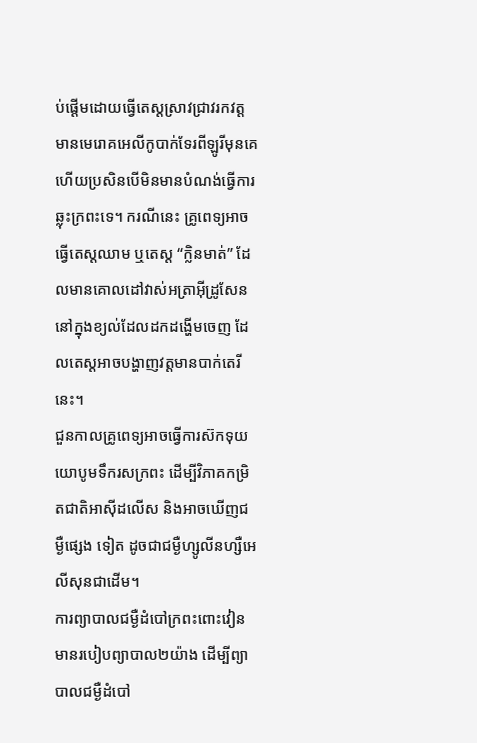ប់ផ្ដើមដោយធ្វើតេស្ដស្រាវជ្រាវរកវត្ដមានមេរោគអេលីកូបាក់ទែរពីឡូរីមុនគេហើយប្រសិនបើមិនមានបំណង់ធ្វើការឆ្លុះក្រពះទេ។ ករណីនេះ គ្រូពេទ្យអាចធ្វើតេស្ដឈាម ឬតេស្ដ “ក្លិនមាត់” ដែលមានគោលដៅវាស់អត្រាអ៊ីដ្រូសែននៅក្នុងខ្យល់ដែលដកដង្ហើមចេញ ដែលតេស្ដអាចបង្ហាញវត្ដមានបាក់តេរីនេះ។
ជួនកាលគ្រូពេទ្យអាចធ្វើការស៊កទុយយោបូមទឹករសក្រពះ ដើម្បីវិភាគកម្រិតជាតិអាស៊ីដលើស និងអាចឃើញជម្ងឺផ្សេង ទៀត ដូចជាជម្ងឺហ្សូលីនហ្សឺអេលីសុនជាដើម។
ការព្យាបាលជម្ងឺដំបៅក្រពះពោះវៀន
មានរបៀបព្យាបាល២យ៉ាង ដើម្បីព្យាបាលជម្ងឺដំបៅ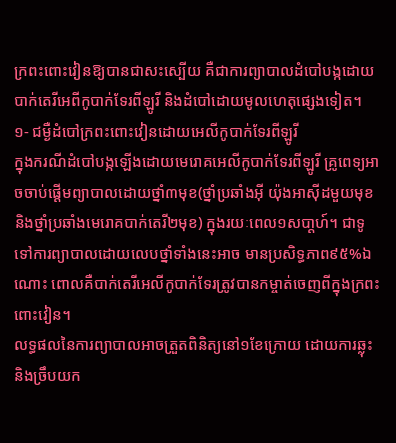ក្រពះពោះវៀនឱ្យបានជាសះស្បើយ គឺជាការព្យាបាលដំបៅបង្កដោយ បាក់តេរីអេពីកូបាក់ទែរពីឡូរី និងដំបៅដោយមូលហេតុផ្សេងទៀត។
១- ជម្ងឺដំបៅក្រពះពោះវៀនដោយអេលីកូបាក់ទែរពីឡូរី
ក្នុងករណីដំបៅបង្កឡើងដោយមេរោគអេលីកូបាក់ទែរពីឡូរី គ្រូពេទ្យអាចចាប់ផ្ដើមព្យាបាលដោយថ្នាំ៣មុខ(ថ្នាំប្រឆាំងអ៊ី យ៉ុងអាស៊ីដមួយមុខ និងថ្នាំប្រឆាំងមេរោគបាក់តេរី២មុខ) ក្នុងរយៈពេល១សបា្ដហ៍។ ជាទូទៅការព្យាបាលដោយលេបថ្នាំទាំងនេះអាច មានប្រសិទ្ធភាព៩៥%ឯណោះ ពោលគឺបាក់តេរីអេលីកូបាក់ទែរត្រូវបានកម្ចាត់ចេញពីក្នុងក្រពះពោះវៀន។
លទ្ធផលនៃការព្យាបាលអាចត្រួតពិនិត្យនៅ១ខែក្រោយ ដោយការឆ្លុះ និងច្រឹបយក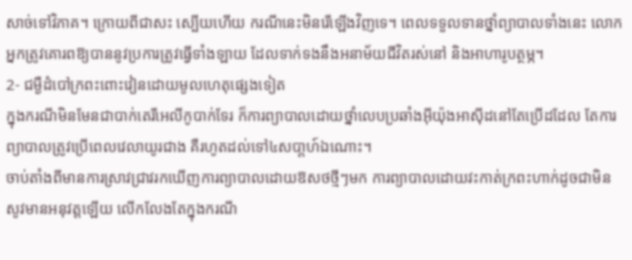សាច់ទៅវិភាគ។ ក្រោយពីជាសះ ស្បើយហើយ ករណីនេះមិនរើឡើងវិញទេ។ ពេលទទួលទានថ្នាំព្យាបាលទាំងនេះ លោកអ្នកត្រូវគោរពឱ្យបាននូវប្រការត្រូវធ្វើទាំងឡាយ ដែលទាក់ទងនឹងអនាម័យជីវិតរស់នៅ និងអាហារូបត្ថម្ភ។
2- ជម្ងឺដំបៅក្រពះពោះវៀនដោយមូលហេតុផ្សេងទៀត
ក្នុងករណីមិនមែនជាបាក់តេរីអេលីកូបាក់ទែរ ក៏ការព្យាបាលដោយថ្នាំលេបប្រឆាំងអ៊ីយ៉ុងអាស៊ីដនៅតែប្រើដដែល តែការ ព្យាបាលត្រូវប្រើពេលវេលាយូរជាង គឺរហូតដល់ទៅ៤សបា្ដហ៍ឯណោះ។
ចាប់តាំងពីមានការស្រាវជ្រាវរកឃើញការព្យាបាលដោយឱសថថ្មីៗមក ការព្យាបាលដោយវះកាត់ក្រពះហាក់ដូចជាមិន សូវមានអនុវត្ដឡើយ លើកលែងតែក្នុងករណី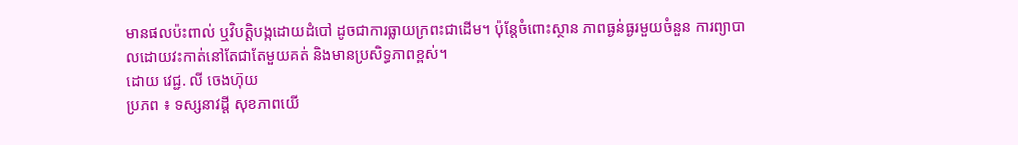មានផលប៉ះពាល់ ឬវិបត្ដិបង្កដោយដំបៅ ដូចជាការធ្លាយក្រពះជាដើម។ ប៉ុន្ដែចំពោះស្ថាន ភាពធ្ងន់ធ្ងរមួយចំនួន ការព្យាបាលដោយវះកាត់នៅតែជាតែមួយគត់ និងមានប្រសិទ្ធភាពខ្ពស់។
ដោយ វេជ្ជ. លី ចេងហ៊ុយ
ប្រភព ៖ ទស្សនាវដ្តី សុខភាពយើ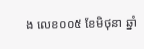ង លេខ០០៥ ខែមិថុនា ឆ្នាំ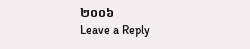២០០៦
Leave a Reply